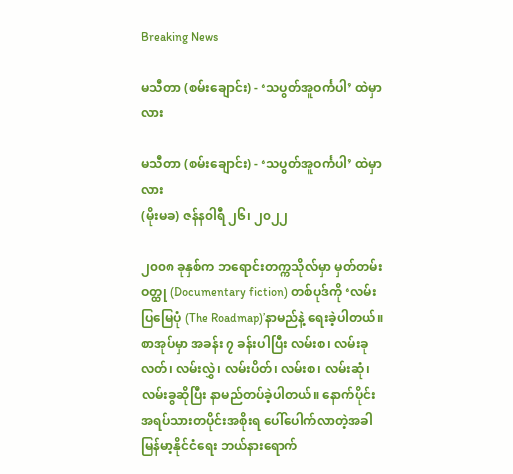Breaking News

မသီတာ (စမ်းချောင်း) - ‘သပွတ်အူဝင်္ကပါ’ ထဲမှာလား

မသီတာ (စမ်းချောင်း) - ‘သပွတ်အူဝင်္ကပါ’ ထဲမှာလား
(မိုးမခ) ဇန်န၀ါရီ ၂၆၊ ၂၀၂၂

၂၀၀၈ ခုနှစ်က ဘရောင်းတက္ကသိုလ်မှာ မှတ်တမ်းဝတ္ထု (Documentary fiction) တစ်ပုဒ်ကို ‘လမ်းပြမြေပုံ (The Roadmap)’နာမည်နဲ့ ရေးခဲ့ပါတယ်။ စာအုပ်မှာ အခန်း ၇ ခန်းပါပြီး လမ်းစ၊ လမ်းခုလတ်၊ လမ်းလွှဲ၊ လမ်းပိတ်၊ လမ်းစ၊ လမ်းဆုံ၊ လမ်းခွဆိုပြီး နာမည်တပ်ခဲ့ပါတယ်။ နောက်ပိုင်း အရပ်သားတပိုင်းအစိုးရ ပေါ်ပေါက်လာတဲ့အခါ မြန်မာ့နိုင်ငံရေး ဘယ်နားရောက်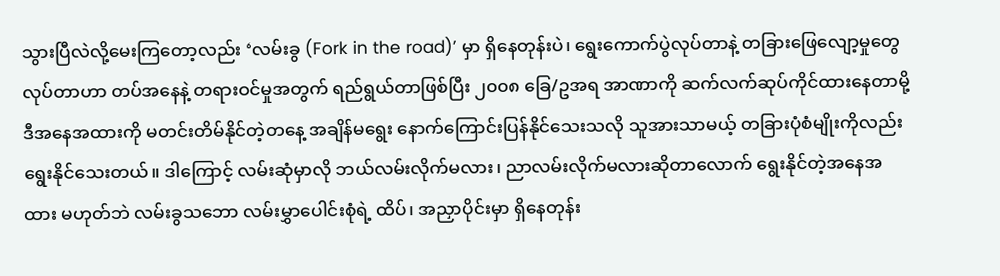သွားပြီလဲလို့မေးကြတော့လည်း ‘လမ်းခွ (Fork in the road)’ မှာ ရှိနေတုန်းပဲ၊ ရွေးကောက်ပွဲလုပ်တာနဲ့ တခြားဖြေလျော့မှုတွေလုပ်တာဟာ တပ်အနေနဲ့ တရားဝင်မှုအတွက် ရည်ရွယ်တာဖြစ်ပြီး ၂၀၀၈ ခြေ/ဥအရ အာဏာကို ဆက်လက်ဆုပ်ကိုင်ထားနေတာမို့ ဒီအနေအထားကို မတင်းတိမ်နိုင်တဲ့တနေ့ အချိန်မရွေး နောက်ကြောင်းပြန်နိုင်သေးသလို သူအားသာမယ့် တခြားပုံစံမျိုးကိုလည်း ရွေးနိုင်သေးတယ်။ ဒါကြောင့် လမ်းဆုံမှာလို ဘယ်လမ်းလိုက်မလား၊ ညာလမ်းလိုက်မလားဆိုတာလောက် ရွေးနိုင်တဲ့အနေအထား မဟုတ်ဘဲ လမ်းခွသဘော လမ်းမွှာပေါင်းစုံရဲ့ ထိပ်၊ အညှာပိုင်းမှာ ရှိနေတုန်း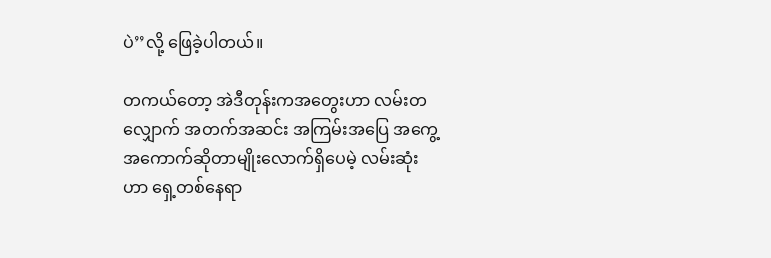ပဲ’’လို့ ဖြေခဲ့ပါတယ်။

တကယ်တော့ အဲဒီတုန်းကအတွေးဟာ လမ်းတလျှောက် အတက်အဆင်း အကြမ်းအပြေ အကွေ့အကောက်ဆိုတာမျိုးလောက်ရှိပေမဲ့ လမ်းဆုံးဟာ ရှေ့တစ်နေရာ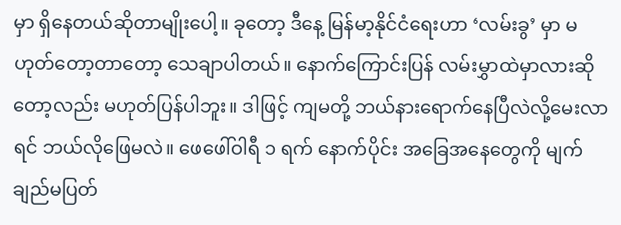မှာ ရှိနေတယ်ဆိုတာမျိုးပေါ့။ ခုတော့ ဒီနေ့ မြန်မာ့နိုင်ငံရေးဟာ ‘လမ်းခွ’ မှာ မဟုတ်တော့တာတော့ သေချာပါတယ်။ နောက်ကြောင်းပြန် လမ်းမွှာထဲမှာလားဆိုတော့လည်း မဟုတ်ပြန်ပါဘူး။ ဒါဖြင့် ကျမတို့ ဘယ်နားရောက်နေပြီလဲလို့မေးလာရင် ဘယ်လိုဖြေမလဲ။ ဖေဖေါ်ဝါရီ ၁ ရက် နောက်ပိုင်း အခြေအနေတွေကို မျက်ချည်မပြတ်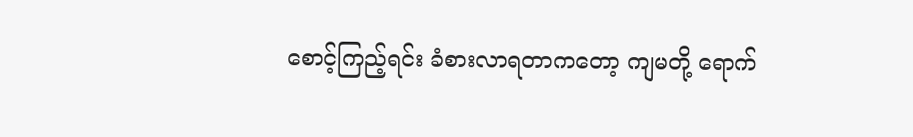စောင့်ကြည့်ရင်း ခံစားလာရတာကတော့ ကျမတို့ ရောက်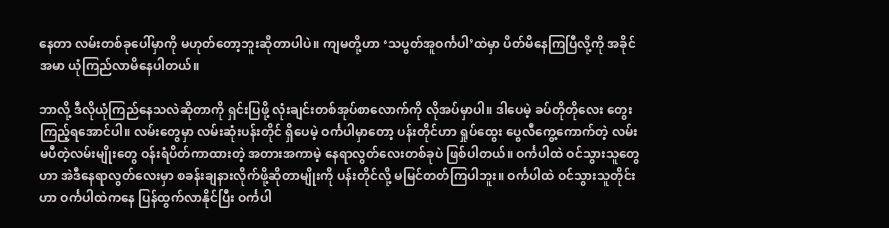နေတာ လမ်းတစ်ခုပေါ်မှာကို မဟုတ်တော့ဘူးဆိုတာပါပဲ။ ကျမတို့ဟာ ‘သပွတ်အူဝင်္ကပါ’ထဲမှာ ပိတ်မိနေကြပြီလို့ကို အခိုင်အမာ ယုံကြည်လာမိနေပါတယ်။

ဘာလို့ ဒီလိုယုံကြည်နေသလဲဆိုတာကို ရှင်းပြဖို့ လုံးချင်းတစ်အုပ်စာလောက်ကို လိုအပ်မှာပါ။ ဒါပေမဲ့ ခပ်တိုတိုလေး တွေးကြည့်ရအောင်ပါ။ လမ်းတွေမှာ လမ်းဆုံးပန်းတိုင် ရှိပေမဲ့ ဝင်္ကပါမှာတော့ ပန်းတိုင်ဟာ ရှုပ်ထွေး ပွေလီကွေ့ကောက်တဲ့ လမ်းမပီတဲ့လမ်းမျိုးတွေ ဝန်းရံပိတ်ကာထားတဲ့ အတားအကာမဲ့ နေရာလွတ်လေးတစ်ခုပဲ ဖြစ်ပါတယ်။ ဝင်္ကပါထဲ ဝင်သွားသူတွေဟာ အဲဒီနေရာလွတ်လေးမှာ စခန်းချနားလိုက်ဖို့ဆိုတာမျိုးကို ပန်းတိုင်လို့ မမြင်တတ်ကြပါဘူး။ ဝင်္ကပါထဲ ဝင်သွားသူတိုင်းဟာ ဝင်္ကပါထဲကနေ ပြန်ထွက်လာနိုင်ပြီး ဝင်္ကပါ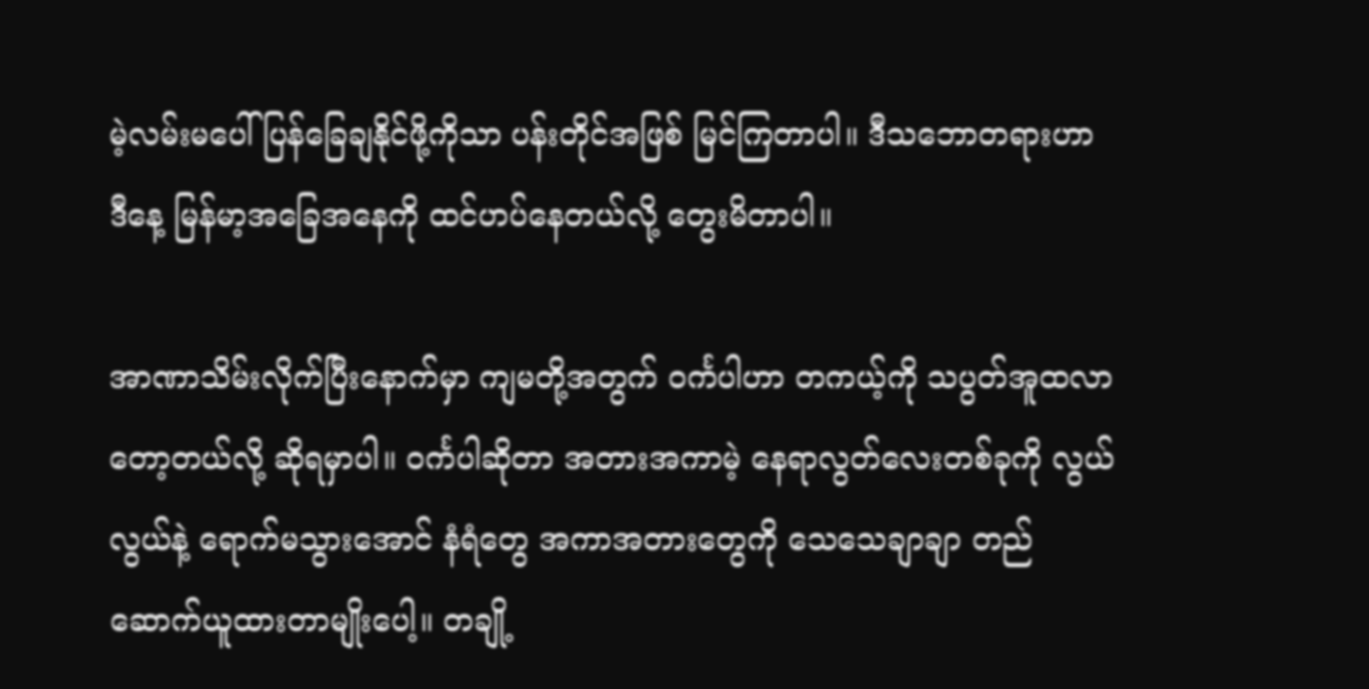မဲ့လမ်းမပေါ် ပြန်ခြေချနိုင်ဖို့ကိုသာ ပန်းတိုင်အဖြစ် မြင်ကြတာပါ။ ဒီသဘောတရားဟာ ဒီနေ့ မြန်မာ့အခြေအနေကို ထင်ဟပ်နေတယ်လို့ တွေးမိတာပါ။

အာဏာသိမ်းလိုက်ပြီးနောက်မှာ ကျမတို့အတွက် ဝင်္ကပါဟာ တကယ့်ကို သပွတ်အူထလာတော့တယ်လို့ ဆိုရမှာပါ။ ဝင်္ကပါဆိုတာ အတားအကာမဲ့ နေရာလွတ်လေးတစ်ခုကို လွယ်လွယ်နဲ့ ရောက်မသွားအောင် နံရံတွေ အကာအတားတွေကို သေသေချာချာ တည်ဆောက်ယူထားတာမျိုးပေါ့။ တချို့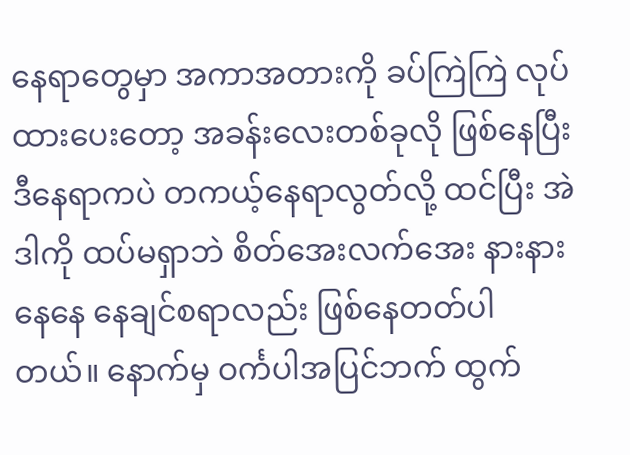နေရာတွေမှာ အကာအတားကို ခပ်ကြဲကြဲ လုပ်ထားပေးတော့ အခန်းလေးတစ်ခုလို ဖြစ်နေပြီး ဒီနေရာကပဲ တကယ့်နေရာလွတ်လို့ ထင်ပြီး အဲဒါကို ထပ်မရှာဘဲ စိတ်အေးလက်အေး နားနားနေနေ နေချင်စရာလည်း ဖြစ်နေတတ်ပါတယ်။ နောက်မှ ဝင်္ကပါအပြင်ဘက် ထွက်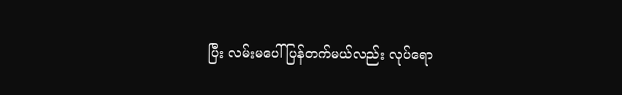ပြီး လမ်းမပေါ် ပြန်တက်မယ်လည်း လုပ်ရော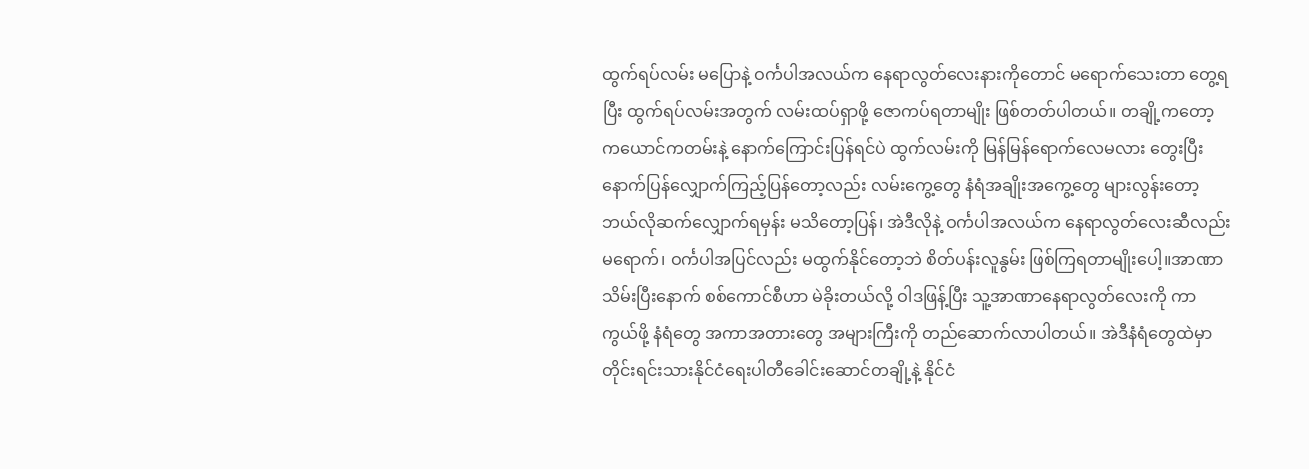ထွက်ရပ်လမ်း မပြောနဲ့ ဝင်္ကပါအလယ်က နေရာလွတ်လေးနားကိုတောင် မရောက်သေးတာ တွေ့ရပြီး ထွက်ရပ်လမ်းအတွက် လမ်းထပ်ရှာဖို့ ဇောကပ်ရတာမျိုး ဖြစ်တတ်ပါတယ်။ တချို့ကတော့ ကယောင်ကတမ်းနဲ့ နောက်ကြောင်းပြန်ရင်ပဲ ထွက်လမ်းကို မြန်မြန်ရောက်လေမလား တွေးပြီး နောက်ပြန်လျှောက်ကြည့်ပြန်တော့လည်း လမ်းကွေ့တွေ နံရံအချိုးအကွေ့တွေ များလွန်းတော့ ဘယ်လိုဆက်လျှောက်ရမှန်း မသိတော့ပြန်၊ အဲဒီလိုနဲ့ ဝင်္ကပါအလယ်က နေရာလွတ်လေးဆီလည်း မရောက်၊ ဝင်္ကပါအပြင်လည်း မထွက်နိုင်တော့ဘဲ စိတ်ပန်းလူနွမ်း ဖြစ်ကြရတာမျိုးပေါ့။အာဏာသိမ်းပြီးနောက် စစ်ကောင်စီဟာ မဲခိုးတယ်လို့ ဝါဒဖြန့်ပြီး သူ့အာဏာနေရာလွတ်လေးကို ကာကွယ်ဖို့ နံရံတွေ အကာအတားတွေ အများကြီးကို တည်ဆောက်လာပါတယ်။ အဲဒီနံရံတွေထဲမှာ တိုင်းရင်းသားနိုင်ငံရေးပါတီခေါင်းဆောင်တချို့နဲ့ နိုင်ငံ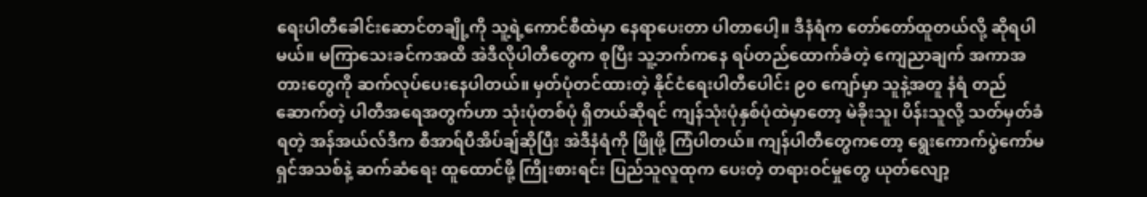ရေးပါတီခေါင်းဆောင်တချို့ကို သူ့ရဲ့ကောင်စီထဲမှာ နေရာပေးတာ ပါတာပေါ့။ ဒီနံရံက တော်တော်ထူတယ်လို့ ဆိုရပါမယ်။ မကြာသေးခင်ကအထိ အဲဒီလိုပါတီတွေက စုပြီး သူ့ဘက်ကနေ ရပ်တည်ထောက်ခံတဲ့ ကျေညာချက် အကာအတားတွေကို ဆက်လုပ်ပေးနေပါတယ်။ မှတ်ပုံတင်ထားတဲ့ နိုင်ငံရေးပါတီပေါင်း ၉၀ ကျော်မှာ သူနဲ့အတူ နံရံ တည်ဆောက်တဲ့ ပါတီအရေအတွက်ဟာ သုံးပုံတစ်ပုံ ရှိတယ်ဆိုရင် ကျန်သုံးပုံနှစ်ပုံထဲမှာတော့ မဲခိုးသူ၊ ပိန်းသူလို့ သတ်မှတ်ခံရတဲ့ အန်အယ်လ်ဒီက စီအာရ်ပီအိပ်ချ်ဆိုပြီး အဲဒီနံရံကို ဖြိုဖို့ ကြံပါတယ်။ ကျန်ပါတီတွေကတော့ ရွေးကောက်ပွဲကော်မရှင်အသစ်နဲ့ ဆက်ဆံရေး ထူထောင်ဖို့ ကြိုးစားရင်း ပြည်သူလူထုက ပေးတဲ့ တရားဝင်မှုတွေ ယုတ်လျော့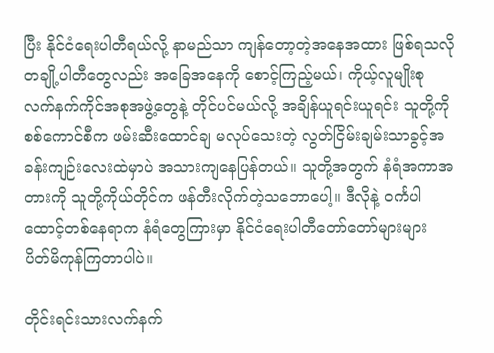ပြီး နိုင်ငံရေးပါတီရယ်လို့ နာမည်သာ ကျန်တော့တဲ့အနေအထား ဖြစ်ရသလို တချို့ပါတီတွေလည်း အခြေအနေကို စောင့်ကြည့်မယ်၊ ကိုယ့်လူမျိုးစု လက်နက်ကိုင်အစုအဖွဲ့တွေနဲ့ တိုင်ပင်မယ်လို့ အချိန်ယူရင်းယူရင်း သူတို့ကို စစ်ကောင်စီက ဖမ်းဆီးထောင်ချ မလုပ်သေးတဲ့ လွတ်ငြိမ်းချမ်းသာခွင့်အခန်းကျဉ်းလေးထဲမှာပဲ အသားကျနေပြန်တယ်။ သူတို့အတွက် နံရံအကာအတားကို သူတို့ကိုယ်တိုင်က ဖန်တီးလိုက်တဲ့သဘောပေါ့။ ဒီလိုနဲ့ ဝင်္ကပါထောင့်တစ်နေရာက နံရံတွေကြားမှာ နိုင်ငံရေးပါတီတော်တော်များများ ပိတ်မိကုန်ကြတာပါပဲ။

တိုင်းရင်းသားလက်နက်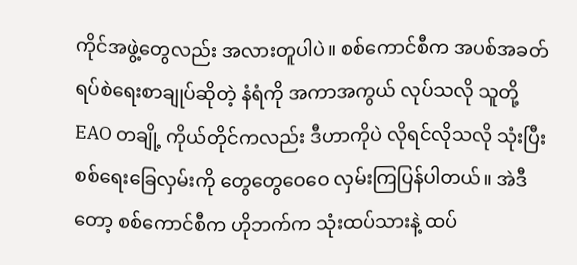ကိုင်အဖွဲ့တွေလည်း အလားတူပါပဲ။ စစ်ကောင်စီက အပစ်အခတ်ရပ်စဲရေးစာချုပ်ဆိုတဲ့ နံရံကို အကာအကွယ် လုပ်သလို သူတို့ EAO တချို့ ကိုယ်တိုင်ကလည်း ဒီဟာကိုပဲ လိုရင်လိုသလို သုံးပြီး စစ်ရေးခြေလှမ်းကို တွေတွေဝေဝေ လှမ်းကြပြန်ပါတယ်။ အဲဒီတော့ စစ်ကောင်စီက ဟိုဘက်က သုံးထပ်သားနဲ့ ထပ်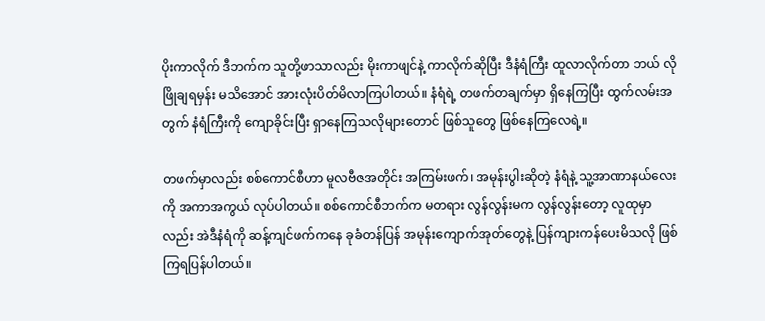ပိုးကာလိုက် ဒီဘက်က သူတို့ဖာသာလည်း မိုးကာဖျင်နဲ့ ကာလိုက်ဆိုပြီး ဒီနံရံကြီး ထူလာလိုက်တာ ဘယ် လိုဖြိုချရမှန်း မသိအောင် အားလုံးပိတ်မိလာကြပါတယ်။ နံရံရဲ့ တဖက်တချက်မှာ ရှိနေကြပြီး ထွက်လမ်းအတွက် နံရံကြီးကို ကျောခိုင်းပြီး ရှာနေကြသလိုများတောင် ဖြစ်သူတွေ ဖြစ်နေကြလေရဲ့။

တဖက်မှာလည်း စစ်ကောင်စီဟာ မူလဗီဇအတိုင်း အကြမ်းဖက်၊ အမုန်းပွါးဆိုတဲ့ နံရံနဲ့ သူ့အာဏာနယ်လေးကို အကာအကွယ် လုပ်ပါတယ်။ စစ်ကောင်စီဘက်က မတရား လွန်လွန်းမက လွန်လွန်းတော့ လူထုမှာလည်း အဲဒီနံရံကို ဆန့်ကျင်ဖက်ကနေ ခုခံတန်ပြန် အမုန်းကျောက်အုတ်တွေနဲ့ ပြန်ကျားကန်ပေးမိသလို ဖြစ်ကြရပြန်ပါတယ်။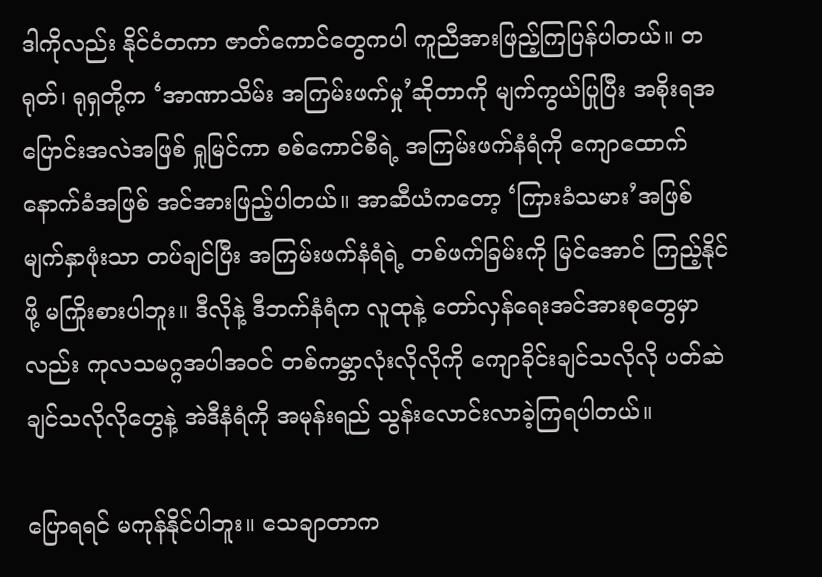ဒါကိုလည်း နိုင်ငံတကာ ဇာတ်ကောင်တွေကပါ ကူညီအားဖြည့်ကြပြန်ပါတယ်။ တရုတ်၊ ရုရှတို့က ‘အာဏာသိမ်း အကြမ်းဖက်မှု’ဆိုတာကို မျက်ကွယ်ပြုပြီး အစိုးရအပြောင်းအလဲအဖြစ် ရှုမြင်ကာ စစ်ကောင်စီရဲ့ အကြမ်းဖက်နံရံကို ကျောထောက်နောက်ခံအဖြစ် အင်အားဖြည့်ပါတယ်။ အာဆီယံကတော့ ‘ကြားခံသမား’အဖြစ် မျက်နှာဖုံးသာ တပ်ချင်ပြီး အကြမ်းဖက်နံရံရဲ့ တစ်ဖက်ခြမ်းကို မြင်အောင် ကြည့်နိုင်ဖို့ မကြိုးစားပါဘူး။ ဒီလိုနဲ့ ဒီဘက်နံရံက လူထုနဲ့ တော်လှန်ရေးအင်အားစုတွေမှာလည်း ကုလသမဂ္ဂအပါအဝင် တစ်ကမ္ဘာလုံးလိုလိုကို ကျောခိုင်းချင်သလိုလို ပတ်ဆဲချင်သလိုလိုတွေနဲ့ အဲဒီနံရံကို အမုန်းရည် သွန်းလောင်းလာခဲ့ကြရပါတယ်။

ပြောရရင် မကုန်နိုင်ပါဘူး။ သေချာတာက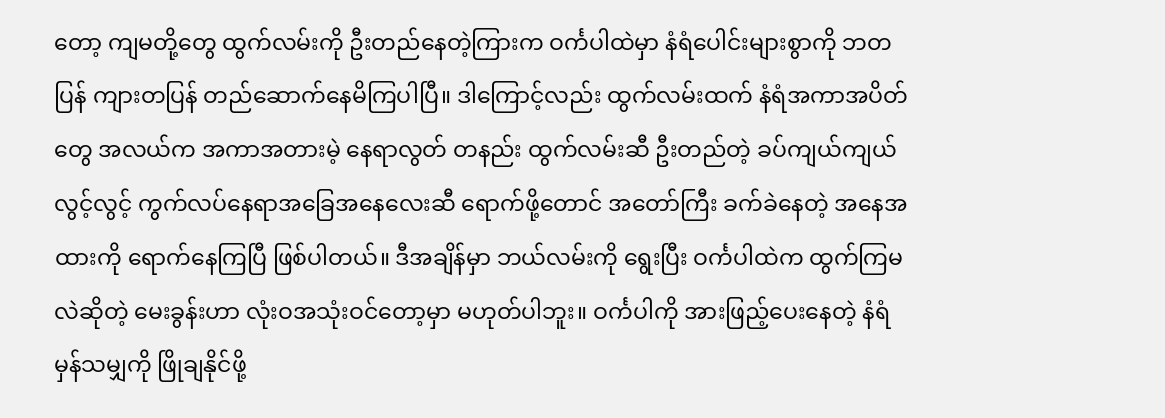တော့ ကျမတို့တွေ ထွက်လမ်းကို ဦးတည်နေတဲ့ကြားက ဝင်္ကပါထဲမှာ နံရံပေါင်းများစွာကို ဘတပြန် ကျားတပြန် တည်ဆောက်နေမိကြပါပြီ။ ဒါကြောင့်လည်း ထွက်လမ်းထက် နံရံအကာအပိတ်တွေ အလယ်က အကာအတားမဲ့ နေရာလွတ် တနည်း ထွက်လမ်းဆီ ဦးတည်တဲ့ ခပ်ကျယ်ကျယ်လွင့်လွင့် ကွက်လပ်နေရာအခြေအနေလေးဆီ ရောက်ဖို့တောင် အတော်ကြီး ခက်ခဲနေတဲ့ အနေအထားကို ရောက်နေကြပြီ ဖြစ်ပါတယ်။ ဒီအချိန်မှာ ဘယ်လမ်းကို ရွေးပြီး ဝင်္ကပါထဲက ထွက်ကြမလဲဆိုတဲ့ မေးခွန်းဟာ လုံးဝအသုံးဝင်တော့မှာ မဟုတ်ပါဘူး။ ဝင်္ကပါကို အားဖြည့်ပေးနေတဲ့ နံရံမှန်သမျှကို ဖြိုချနိုင်ဖို့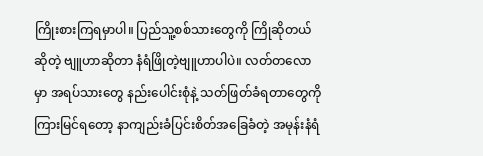ကြိုးစားကြရမှာပါ။ ပြည်သူ့စစ်သားတွေကို ကြိုဆိုတယ်ဆိုတဲ့ ဗျူဟာဆိုတာ နံရံဖြိုတဲ့ဗျူဟာပါပဲ။ လတ်တလောမှာ အရပ်သားတွေ နည်းပေါင်းစုံနဲ့ သတ်ဖြတ်ခံရတာတွေကို ကြားမြင်ရတော့ နာကျည်းခံပြင်းစိတ်အခြေခံတဲ့ အမုန်းနံရံ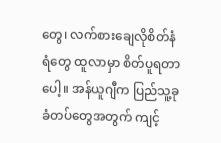တွေ၊ လက်စားချေလိုစိတ်နံရံတွေ ထူလာမှာ စိတ်ပူရတာပေါ့။ အန်ယူဂျီက ပြည်သူ့ခုခံတပ်တွေအတွက် ကျင့်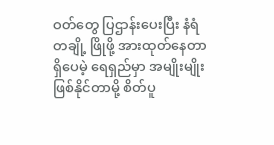ဝတ်တွေ ပြဌာန်းပေးပြီး နံရံတချို့ ဖြိုဖို့ အားထုတ်နေတာ ရှိပေမဲ့ ရေရှည်မှာ အမျိုးမျိုး ဖြစ်နိုင်တာမို့ စိတ်ပူ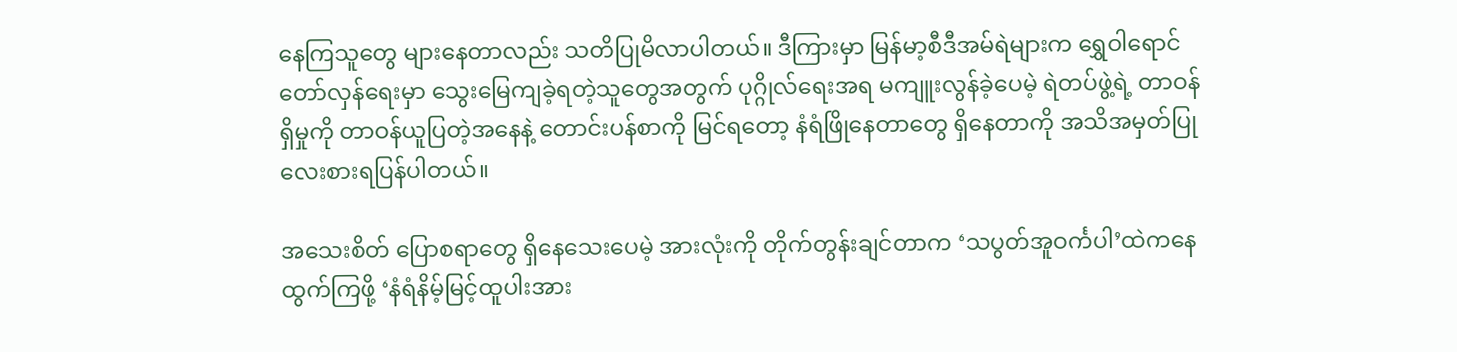နေကြသူတွေ များနေတာလည်း သတိပြုမိလာပါတယ်။ ဒီကြားမှာ မြန်မာ့စီဒီအမ်ရဲများက ရွှေဝါရောင်တော်လှန်ရေးမှာ သွေးမြေကျခဲ့ရတဲ့သူတွေအတွက် ပုဂ္ဂိုလ်ရေးအရ မကျူးလွန်ခဲ့ပေမဲ့ ရဲတပ်ဖွဲ့ရဲ့ တာဝန်ရှိမှုကို တာဝန်ယူပြတဲ့အနေနဲ့ တောင်းပန်စာကို မြင်ရတော့ နံရံဖြိုနေတာတွေ ရှိနေတာကို အသိအမှတ်ပြု လေးစားရပြန်ပါတယ်။

အသေးစိတ် ပြောစရာတွေ ရှိနေသေးပေမဲ့ အားလုံးကို တိုက်တွန်းချင်တာက ‘သပွတ်အူဝင်္ကပါ’ထဲကနေ ထွက်ကြဖို့ ‘နံရံနိမ့်မြင့်ထူပါးအား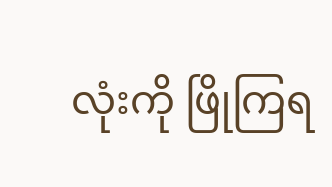လုံးကို ဖြိုကြရ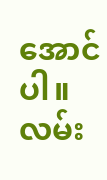အောင်ပါ။ လမ်း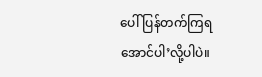ပေါ် ပြန်တက်ကြရအောင်ပါ’လို့ပါပဲ။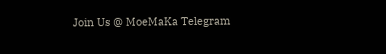Join Us @ MoeMaKa Telegram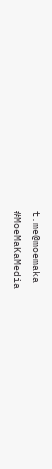t.me@moemaka
#MoeMaKaMedia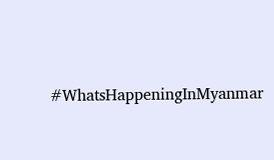#WhatsHappeningInMyanmar